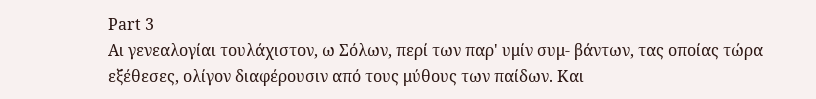Part 3
Αι γενεαλογίαι τουλάχιστον, ω Σόλων, περί των παρ' υμίν συμ- βάντων, τας οποίας τώρα εξέθεσες, ολίγον διαφέρουσιν από τους μύθους των παίδων. Και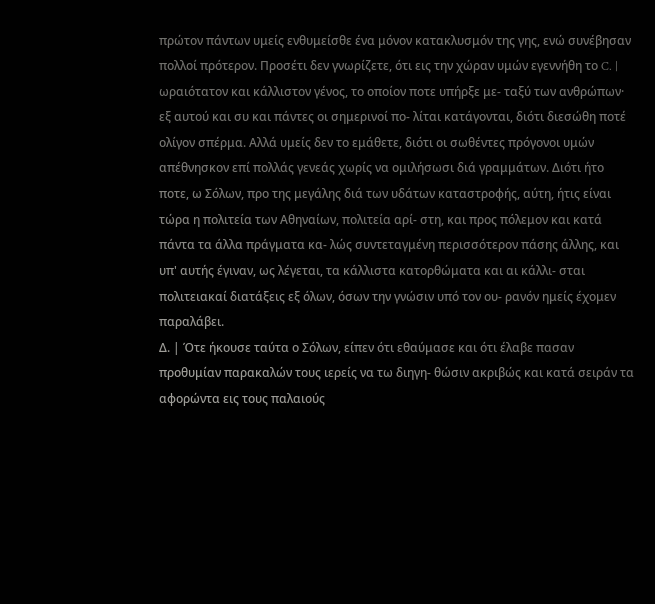πρώτον πάντων υμείς ενθυμείσθε ένα μόνον κατακλυσμόν της γης, ενώ συνέβησαν πολλοί πρότερον. Προσέτι δεν γνωρίζετε, ότι εις την χώραν υμών εγεννήθη το C. | ωραιότατον και κάλλιστον γένος, το οποίον ποτε υπήρξε με- ταξύ των ανθρώπων· εξ αυτού και συ και πάντες οι σημερινοί πο- λίται κατάγονται, διότι διεσώθη ποτέ ολίγον σπέρμα. Αλλά υμείς δεν το εμάθετε, διότι οι σωθέντες πρόγονοι υμών απέθνησκον επί πολλάς γενεάς χωρίς να ομιλήσωσι διά γραμμάτων. Διότι ήτο ποτε, ω Σόλων, προ της μεγάλης διά των υδάτων καταστροφής, αύτη, ήτις είναι τώρα η πολιτεία των Αθηναίων, πολιτεία αρί- στη, και προς πόλεμον και κατά πάντα τα άλλα πράγματα κα- λώς συντεταγμένη περισσότερον πάσης άλλης, και υπ' αυτής έγιναν, ως λέγεται, τα κάλλιστα κατορθώματα και αι κάλλι- σται πολιτειακαί διατάξεις εξ όλων, όσων την γνώσιν υπό τον ου- ρανόν ημείς έχομεν παραλάβει.
Δ. | Ότε ήκουσε ταύτα ο Σόλων, είπεν ότι εθαύμασε και ότι έλαβε πασαν προθυμίαν παρακαλών τους ιερείς να τω διηγη- θώσιν ακριβώς και κατά σειράν τα αφορώντα εις τους παλαιούς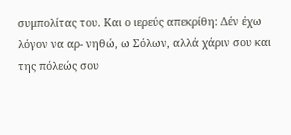συμπολίτας του. Και ο ιερεύς απεκρίθη: Δέν έχω λόγον να αρ- νηθώ, ω Σόλων, αλλά χάριν σου και της πόλεώς σου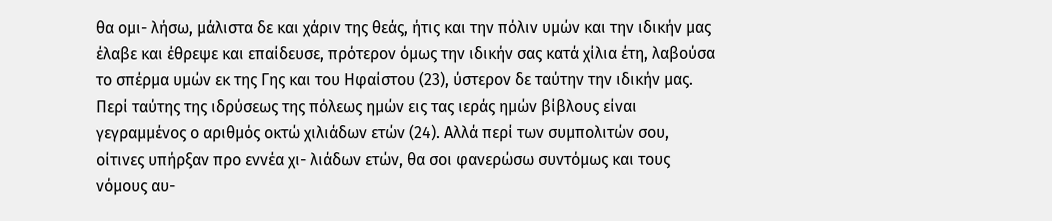θα ομι- λήσω, μάλιστα δε και χάριν της θεάς, ήτις και την πόλιν υμών και την ιδικήν μας έλαβε και έθρεψε και επαίδευσε, πρότερον όμως την ιδικήν σας κατά χίλια έτη, λαβούσα το σπέρμα υμών εκ της Γης και του Ηφαίστου (23), ύστερον δε ταύτην την ιδικήν μας. Περί ταύτης της ιδρύσεως της πόλεως ημών εις τας ιεράς ημών βίβλους είναι γεγραμμένος ο αριθμός οκτώ χιλιάδων ετών (24). Αλλά περί των συμπολιτών σου, οίτινες υπήρξαν προ εννέα χι- λιάδων ετών, θα σοι φανερώσω συντόμως και τους νόμους αυ-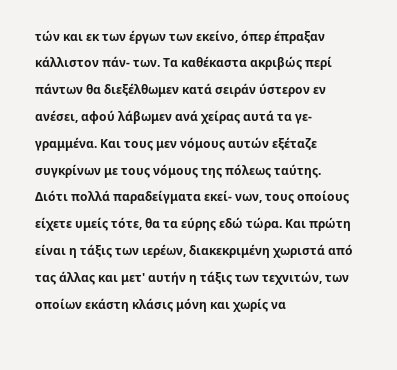τών και εκ των έργων των εκείνο, όπερ έπραξαν κάλλιστον πάν- των. Τα καθέκαστα ακριβώς περί πάντων θα διεξέλθωμεν κατά σειράν ύστερον εν ανέσει, αφού λάβωμεν ανά χείρας αυτά τα γε- γραμμένα. Και τους μεν νόμους αυτών εξέταζε συγκρίνων με τους νόμους της πόλεως ταύτης. Διότι πολλά παραδείγματα εκεί- νων, τους οποίους είχετε υμείς τότε, θα τα εύρης εδώ τώρα. Και πρώτη είναι η τάξις των ιερέων, διακεκριμένη χωριστά από τας άλλας και μετ' αυτήν η τάξις των τεχνιτών, των οποίων εκάστη κλάσις μόνη και χωρίς να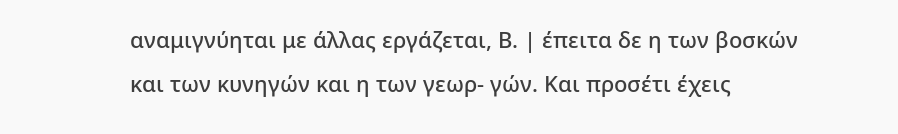αναμιγνύηται με άλλας εργάζεται, Β. | έπειτα δε η των βοσκών και των κυνηγών και η των γεωρ- γών. Και προσέτι έχεις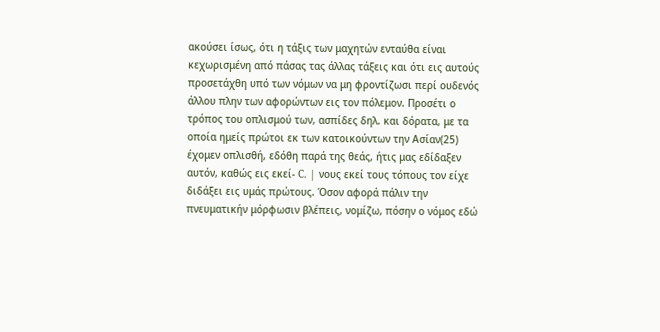ακούσει ίσως, ότι η τάξις των μαχητών ενταύθα είναι κεχωρισμένη από πάσας τας άλλας τάξεις και ότι εις αυτούς προσετάχθη υπό των νόμων να μη φροντίζωσι περί ουδενός άλλου πλην των αφορώντων εις τον πόλεμον. Προσέτι ο τρόπος του οπλισμού των, ασπίδες δηλ. και δόρατα, με τα οποία ημείς πρώτοι εκ των κατοικούντων την Ασίαν(25) έχομεν οπλισθή, εδόθη παρά της θεάς, ήτις μας εδίδαξεν αυτόν, καθώς εις εκεί- C. | νους εκεί τους τόπους τον είχε διδάξει εις υμάς πρώτους. Όσον αφορά πάλιν την πνευματικήν μόρφωσιν βλέπεις, νομίζω, πόσην ο νόμος εδώ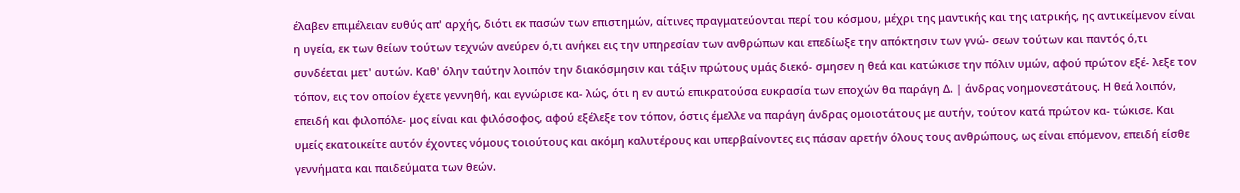έλαβεν επιμέλειαν ευθύς απ' αρχής, διότι εκ πασών των επιστημών, αίτινες πραγματεύονται περί του κόσμου, μέχρι της μαντικής και της ιατρικής, ης αντικείμενον είναι η υγεία, εκ των θείων τούτων τεχνών ανεύρεν ό,τι ανήκει εις την υπηρεσίαν των ανθρώπων και επεδίωξε την απόκτησιν των γνώ- σεων τούτων και παντός ό,τι συνδέεται μετ' αυτών. Καθ' όλην ταύτην λοιπόν την διακόσμησιν και τάξιν πρώτους υμάς διεκό- σμησεν η θεά και κατώκισε την πόλιν υμών, αφού πρώτον εξέ- λεξε τον τόπον, εις τον οποίον έχετε γεννηθή, και εγνώρισε κα- λώς, ότι η εν αυτώ επικρατούσα ευκρασία των εποχών θα παράγη Δ. | άνδρας νοημονεστάτους. Η θεά λοιπόν, επειδή και φιλοπόλε- μος είναι και φιλόσοφος, αφού εξέλεξε τον τόπον, όστις έμελλε να παράγη άνδρας ομοιοτάτους με αυτήν, τούτον κατά πρώτον κα- τώκισε. Και υμείς εκατοικείτε αυτόν έχοντες νόμους τοιούτους και ακόμη καλυτέρους και υπερβαίνοντες εις πάσαν αρετήν όλους τους ανθρώπους, ως είναι επόμενον, επειδή είσθε γεννήματα και παιδεύματα των θεών.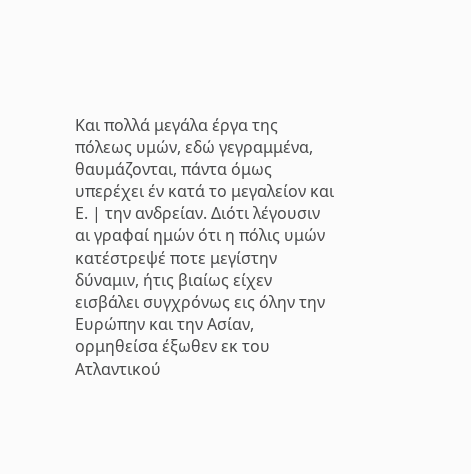Και πολλά μεγάλα έργα της πόλεως υμών, εδώ γεγραμμένα, θαυμάζονται, πάντα όμως υπερέχει έν κατά το μεγαλείον και Ε. | την ανδρείαν. Διότι λέγουσιν αι γραφαί ημών ότι η πόλις υμών κατέστρεψέ ποτε μεγίστην δύναμιν, ήτις βιαίως είχεν εισβάλει συγχρόνως εις όλην την Ευρώπην και την Ασίαν, ορμηθείσα έξωθεν εκ του Ατλαντικού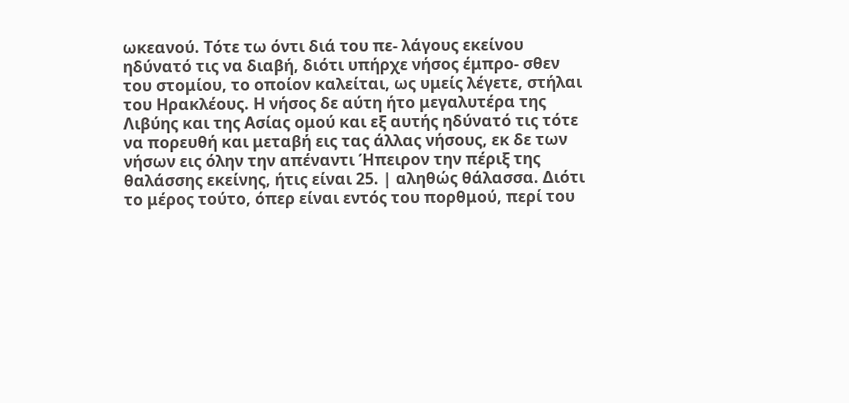ωκεανού. Τότε τω όντι διά του πε- λάγους εκείνου ηδύνατό τις να διαβή, διότι υπήρχε νήσος έμπρο- σθεν του στομίου, το οποίον καλείται, ως υμείς λέγετε, στήλαι του Ηρακλέους. Η νήσος δε αύτη ήτο μεγαλυτέρα της Λιβύης και της Ασίας ομού και εξ αυτής ηδύνατό τις τότε να πορευθή και μεταβή εις τας άλλας νήσους, εκ δε των νήσων εις όλην την απέναντι Ήπειρον την πέριξ της θαλάσσης εκείνης, ήτις είναι 25. | αληθώς θάλασσα. Διότι το μέρος τούτο, όπερ είναι εντός του πορθμού, περί του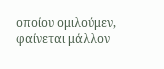οποίου ομιλούμεν, φαίνεται μάλλον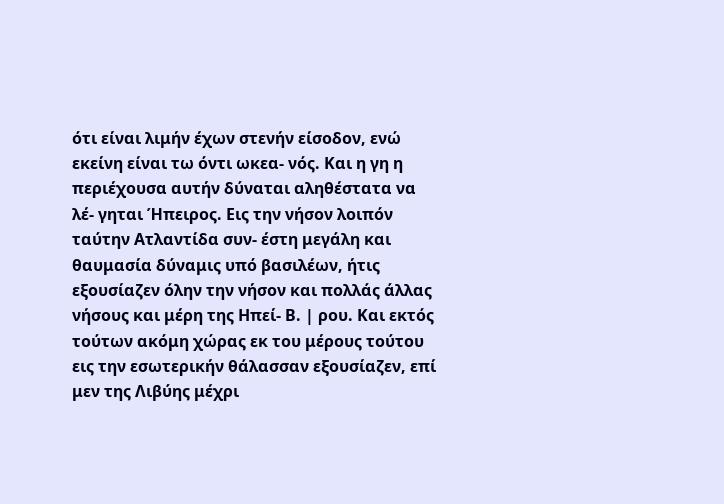ότι είναι λιμήν έχων στενήν είσοδον, ενώ εκείνη είναι τω όντι ωκεα- νός. Και η γη η περιέχουσα αυτήν δύναται αληθέστατα να λέ- γηται Ήπειρος. Εις την νήσον λοιπόν ταύτην Ατλαντίδα συν- έστη μεγάλη και θαυμασία δύναμις υπό βασιλέων, ήτις εξουσίαζεν όλην την νήσον και πολλάς άλλας νήσους και μέρη της Ηπεί- Β. | ρου. Και εκτός τούτων ακόμη χώρας εκ του μέρους τούτου εις την εσωτερικήν θάλασσαν εξουσίαζεν, επί μεν της Λιβύης μέχρι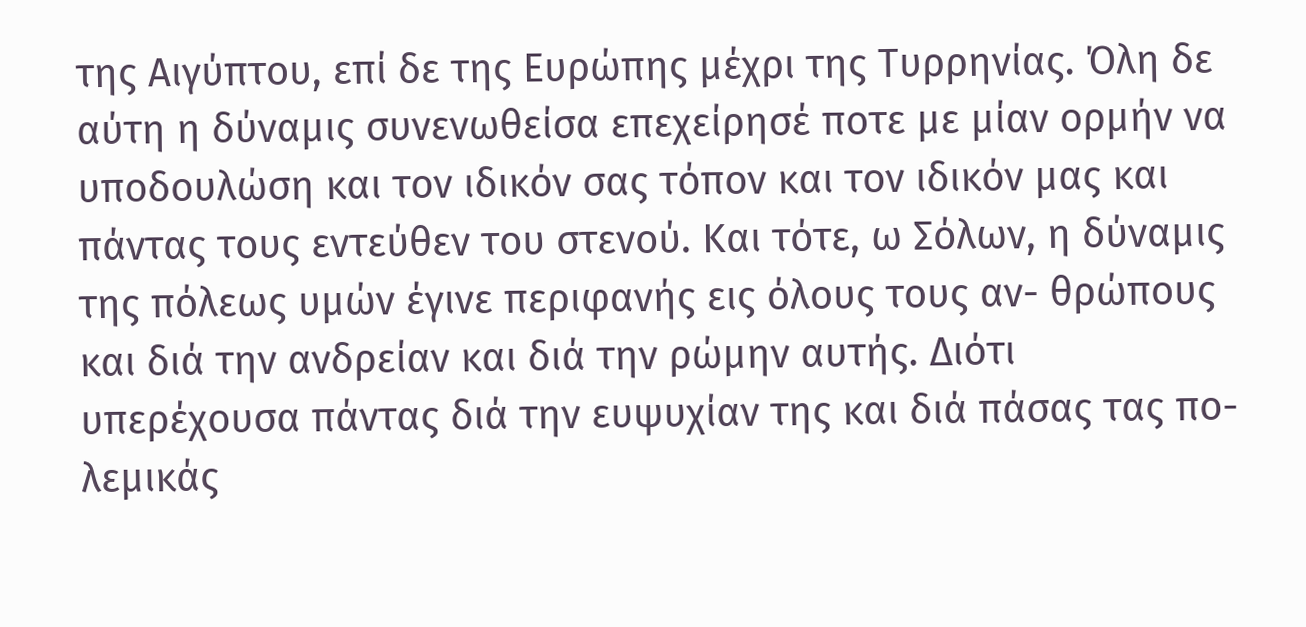της Αιγύπτου, επί δε της Ευρώπης μέχρι της Τυρρηνίας. Όλη δε αύτη η δύναμις συνενωθείσα επεχείρησέ ποτε με μίαν ορμήν να υποδουλώση και τον ιδικόν σας τόπον και τον ιδικόν μας και πάντας τους εντεύθεν του στενού. Και τότε, ω Σόλων, η δύναμις της πόλεως υμών έγινε περιφανής εις όλους τους αν- θρώπους και διά την ανδρείαν και διά την ρώμην αυτής. Διότι υπερέχουσα πάντας διά την ευψυχίαν της και διά πάσας τας πο- λεμικάς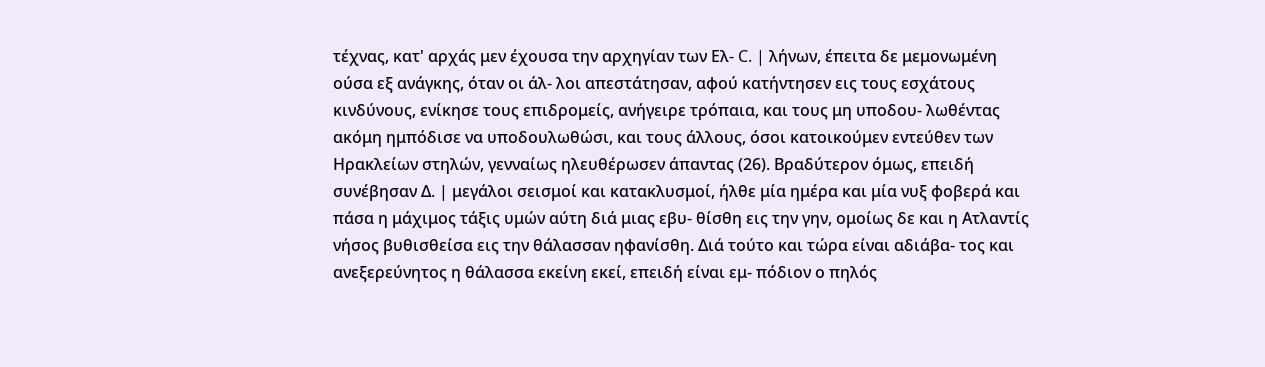τέχνας, κατ' αρχάς μεν έχουσα την αρχηγίαν των Ελ- C. | λήνων, έπειτα δε μεμονωμένη ούσα εξ ανάγκης, όταν οι άλ- λοι απεστάτησαν, αφού κατήντησεν εις τους εσχάτους κινδύνους, ενίκησε τους επιδρομείς, ανήγειρε τρόπαια, και τους μη υποδου- λωθέντας ακόμη ημπόδισε να υποδουλωθώσι, και τους άλλους, όσοι κατοικούμεν εντεύθεν των Ηρακλείων στηλών, γενναίως ηλευθέρωσεν άπαντας (26). Βραδύτερον όμως, επειδή συνέβησαν Δ. | μεγάλοι σεισμοί και κατακλυσμοί, ήλθε μία ημέρα και μία νυξ φοβερά και πάσα η μάχιμος τάξις υμών αύτη διά μιας εβυ- θίσθη εις την γην, ομοίως δε και η Ατλαντίς νήσος βυθισθείσα εις την θάλασσαν ηφανίσθη. Διά τούτο και τώρα είναι αδιάβα- τος και ανεξερεύνητος η θάλασσα εκείνη εκεί, επειδή είναι εμ- πόδιον ο πηλός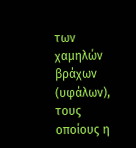των χαμηλών βράχων (υφάλων), τους οποίους η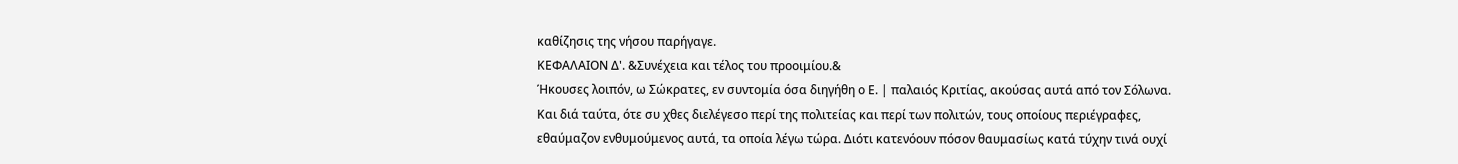καθίζησις της νήσου παρήγαγε.
ΚΕΦΑΛΑΙΟΝ Δ'. &Συνέχεια και τέλος του προοιμίου.&
Ήκουσες λοιπόν, ω Σώκρατες, εν συντομία όσα διηγήθη ο Ε. | παλαιός Κριτίας, ακούσας αυτά από τον Σόλωνα. Και διά ταύτα, ότε συ χθες διελέγεσο περί της πολιτείας και περί των πολιτών, τους οποίους περιέγραφες, εθαύμαζον ενθυμούμενος αυτά, τα οποία λέγω τώρα. Διότι κατενόουν πόσον θαυμασίως κατά τύχην τινά ουχί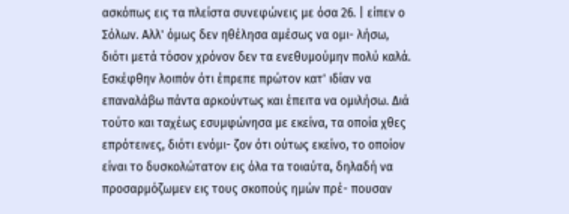ασκόπως εις τα πλείστα συνεφώνεις με όσα 26. | είπεν ο Σόλων. Αλλ' όμως δεν ηθέλησα αμέσως να ομι- λήσω, διότι μετά τόσον χρόνον δεν τα ενεθυμούμην πολύ καλά.
Εσκέφθην λοιπόν ότι έπρεπε πρώτον κατ' ιδίαν να επαναλάβω πάντα αρκούντως και έπειτα να ομιλήσω. Διά τούτο και ταχέως εσυμφώνησα με εκείνα, τα οποία χθες επρότεινες, διότι ενόμι- ζον ότι ούτως εκείνο, το οποίον είναι το δυσκολώτατον εις όλα τα τοιαύτα, δηλαδή να προσαρμόζωμεν εις τους σκοπούς ημών πρέ- πουσαν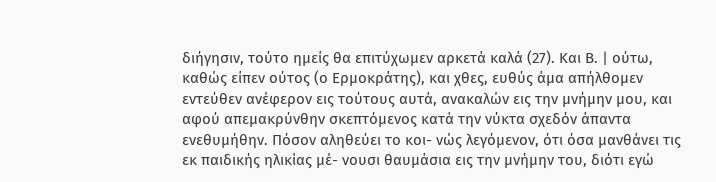διήγησιν, τούτο ημείς θα επιτύχωμεν αρκετά καλά (27). Και Β. | ούτω, καθώς είπεν ούτος (ο Ερμοκράτης), και χθες, ευθύς άμα απήλθομεν εντεύθεν ανέφερον εις τούτους αυτά, ανακαλών εις την μνήμην μου, και αφού απεμακρύνθην σκεπτόμενος κατά την νύκτα σχεδόν άπαντα ενεθυμήθην. Πόσον αληθεύει το κοι- νώς λεγόμενον, ότι όσα μανθάνει τις εκ παιδικής ηλικίας μέ- νουσι θαυμάσια εις την μνήμην του, διότι εγώ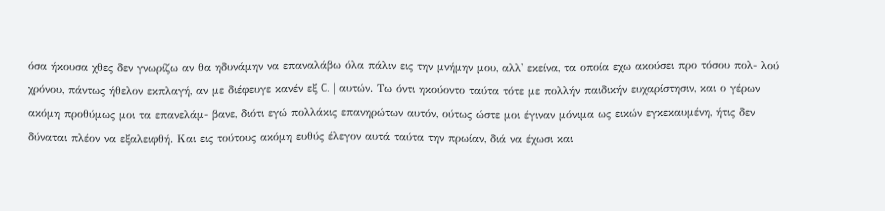όσα ήκουσα χθες δεν γνωρίζω αν θα ηδυνάμην να επαναλάβω όλα πάλιν εις την μνήμην μου, αλλ' εκείνα, τα οποία εχω ακούσει προ τόσου πολ- λού χρόνου, πάντως ήθελον εκπλαγή, αν με διέφευγε κανέν εξ C. | αυτών. Τω όντι ηκούοντο ταύτα τότε με πολλήν παιδικήν ευχαρίστησιν, και ο γέρων ακόμη προθύμως μοι τα επανελάμ- βανε, διότι εγώ πολλάκις επανηρώτων αυτόν, ούτως ώστε μοι έγιναν μόνιμα ως εικών εγκεκαυμένη, ήτις δεν δύναται πλέον να εξαλειφθή. Και εις τούτους ακόμη ευθύς έλεγον αυτά ταύτα την πρωίαν, διά να έχωσι και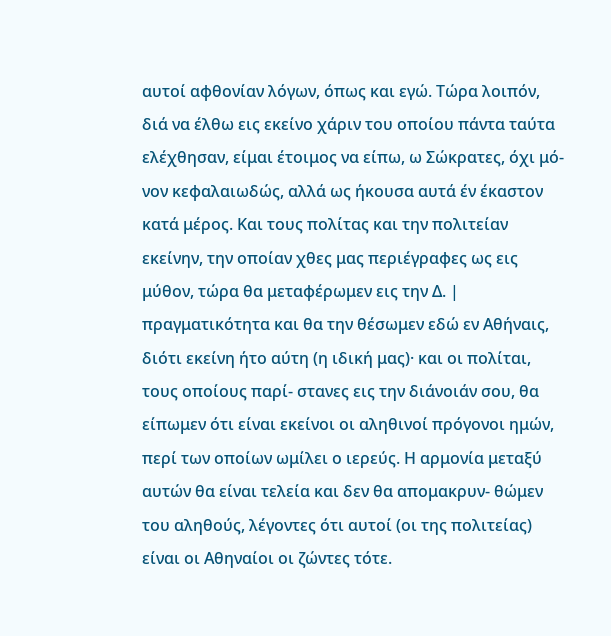αυτοί αφθονίαν λόγων, όπως και εγώ. Τώρα λοιπόν, διά να έλθω εις εκείνο χάριν του οποίου πάντα ταύτα ελέχθησαν, είμαι έτοιμος να είπω, ω Σώκρατες, όχι μό- νον κεφαλαιωδώς, αλλά ως ήκουσα αυτά έν έκαστον κατά μέρος. Και τους πολίτας και την πολιτείαν εκείνην, την οποίαν χθες μας περιέγραφες ως εις μύθον, τώρα θα μεταφέρωμεν εις την Δ. | πραγματικότητα και θα την θέσωμεν εδώ εν Αθήναις, διότι εκείνη ήτο αύτη (η ιδική μας)· και οι πολίται, τους οποίους παρί- στανες εις την διάνοιάν σου, θα είπωμεν ότι είναι εκείνοι οι αληθινοί πρόγονοι ημών, περί των οποίων ωμίλει ο ιερεύς. Η αρμονία μεταξύ αυτών θα είναι τελεία και δεν θα απομακρυν- θώμεν του αληθούς, λέγοντες ότι αυτοί (οι της πολιτείας) είναι οι Αθηναίοι οι ζώντες τότε.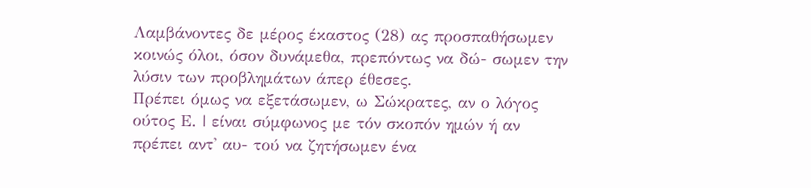Λαμβάνοντες δε μέρος έκαστος (28) ας προσπαθήσωμεν κοινώς όλοι, όσον δυνάμεθα, πρεπόντως να δώ- σωμεν την λύσιν των προβλημάτων άπερ έθεσες.
Πρέπει όμως να εξετάσωμεν, ω Σώκρατες, αν ο λόγος ούτος Ε. | είναι σύμφωνος με τόν σκοπόν ημών ή αν πρέπει αντ' αυ- τού να ζητήσωμεν ένα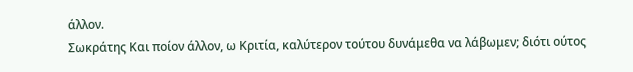άλλον.
Σωκράτης Και ποίον άλλον, ω Κριτία, καλύτερον τούτου δυνάμεθα να λάβωμεν; διότι ούτος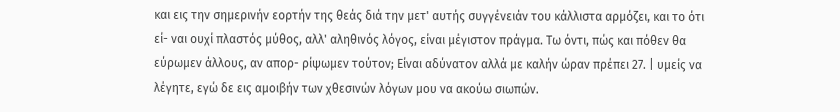και εις την σημερινήν εορτήν της θεάς διά την μετ' αυτής συγγένειάν του κάλλιστα αρμόζει, και το ότι εί- ναι ουχί πλαστός μύθος, αλλ' αληθινός λόγος, είναι μέγιστον πράγμα. Τω όντι, πώς και πόθεν θα εύρωμεν άλλους, αν απορ- ρίψωμεν τούτον; Είναι αδύνατον αλλά με καλήν ώραν πρέπει 27. | υμείς να λέγητε, εγώ δε εις αμοιβήν των χθεσινών λόγων μου να ακούω σιωπών.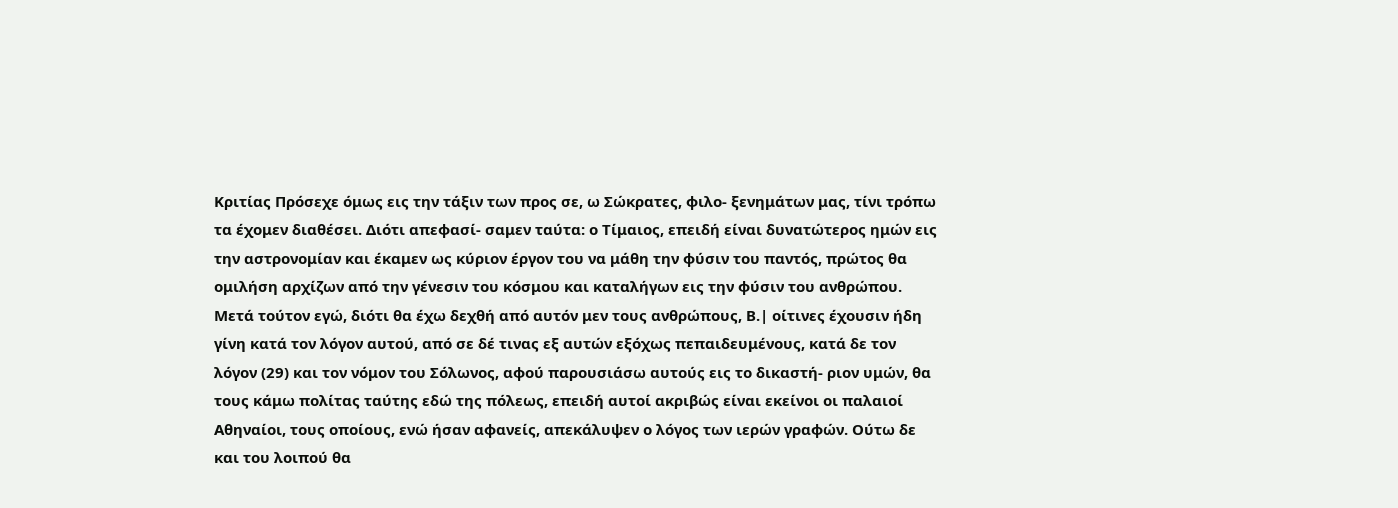Κριτίας Πρόσεχε όμως εις την τάξιν των προς σε, ω Σώκρατες, φιλο- ξενημάτων μας, τίνι τρόπω τα έχομεν διαθέσει. Διότι απεφασί- σαμεν ταύτα: ο Τίμαιος, επειδή είναι δυνατώτερος ημών εις την αστρονομίαν και έκαμεν ως κύριον έργον του να μάθη την φύσιν του παντός, πρώτος θα ομιλήση αρχίζων από την γένεσιν του κόσμου και καταλήγων εις την φύσιν του ανθρώπου. Μετά τούτον εγώ, διότι θα έχω δεχθή από αυτόν μεν τους ανθρώπους, Β.| οίτινες έχουσιν ήδη γίνη κατά τον λόγον αυτού, από σε δέ τινας εξ αυτών εξόχως πεπαιδευμένους, κατά δε τον λόγον (29) και τον νόμον του Σόλωνος, αφού παρουσιάσω αυτούς εις το δικαστή- ριον υμών, θα τους κάμω πολίτας ταύτης εδώ της πόλεως, επειδή αυτοί ακριβώς είναι εκείνοι οι παλαιοί Αθηναίοι, τους οποίους, ενώ ήσαν αφανείς, απεκάλυψεν ο λόγος των ιερών γραφών. Ούτω δε και του λοιπού θα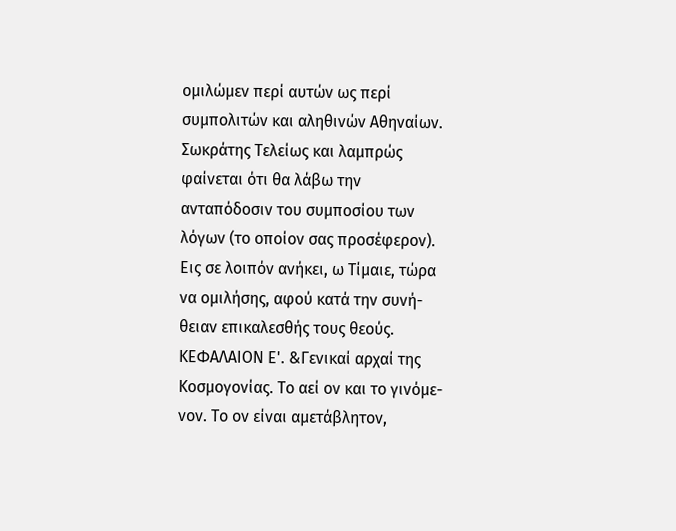ομιλώμεν περί αυτών ως περί συμπολιτών και αληθινών Αθηναίων.
Σωκράτης Τελείως και λαμπρώς φαίνεται ότι θα λάβω την ανταπόδοσιν του συμποσίου των λόγων (το οποίον σας προσέφερον). Εις σε λοιπόν ανήκει, ω Τίμαιε, τώρα να ομιλήσης, αφού κατά την συνή- θειαν επικαλεσθής τους θεούς.
ΚΕΦΑΛΑΙΟΝ Ε'. &Γενικαί αρχαί της Κοσμογονίας. Το αεί ον και το γινόμε- νον. Το ον είναι αμετάβλητον,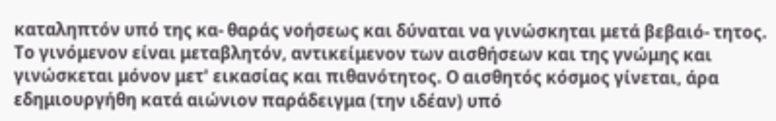καταληπτόν υπό της κα- θαράς νοήσεως και δύναται να γινώσκηται μετά βεβαιό- τητος. Το γινόμενον είναι μεταβλητόν, αντικείμενον των αισθήσεων και της γνώμης και γινώσκεται μόνον μετ' εικασίας και πιθανότητος. Ο αισθητός κόσμος γίνεται, άρα εδημιουργήθη κατά αιώνιον παράδειγμα (την ιδέαν) υπό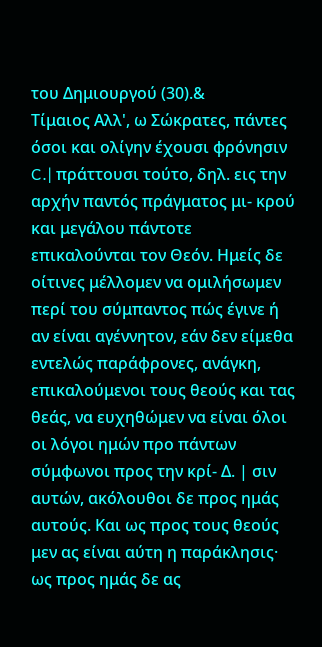του Δημιουργού (30).&
Τίμαιος Αλλ', ω Σώκρατες, πάντες όσοι και ολίγην έχουσι φρόνησιν C.| πράττουσι τούτο, δηλ. εις την αρχήν παντός πράγματος μι- κρού και μεγάλου πάντοτε επικαλούνται τον Θεόν. Ημείς δε οίτινες μέλλομεν να ομιλήσωμεν περί του σύμπαντος πώς έγινε ή αν είναι αγέννητον, εάν δεν είμεθα εντελώς παράφρονες, ανάγκη, επικαλούμενοι τους θεούς και τας θεάς, να ευχηθώμεν να είναι όλοι οι λόγοι ημών προ πάντων σύμφωνοι προς την κρί- Δ. | σιν αυτών, ακόλουθοι δε προς ημάς αυτούς. Και ως προς τους θεούς μεν ας είναι αύτη η παράκλησις· ως προς ημάς δε ας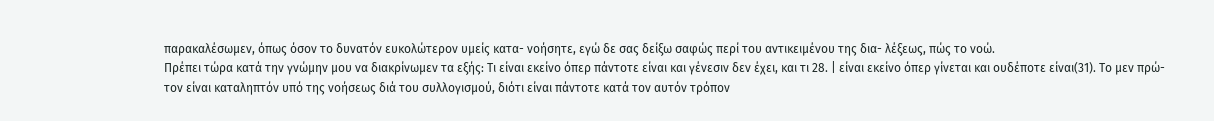παρακαλέσωμεν, όπως όσον το δυνατόν ευκολώτερον υμείς κατα- νοήσητε, εγώ δε σας δείξω σαφώς περί του αντικειμένου της δια- λέξεως, πώς το νοώ.
Πρέπει τώρα κατά την γνώμην μου να διακρίνωμεν τα εξής: Τι είναι εκείνο όπερ πάντοτε είναι και γένεσιν δεν έχει, και τι 28. | είναι εκείνο όπερ γίνεται και ουδέποτε είναι(31). Το μεν πρώ- τον είναι καταληπτόν υπό της νοήσεως διά του συλλογισμού, διότι είναι πάντοτε κατά τον αυτόν τρόπον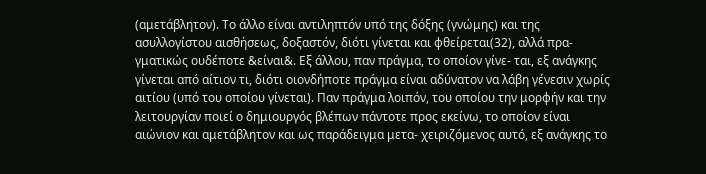(αμετάβλητον). Το άλλο είναι αντιληπτόν υπό της δόξης (γνώμης) και της ασυλλογίστου αισθήσεως, δοξαστόν, διότι γίνεται και φθείρεται(32), αλλά πρα- γματικώς ουδέποτε &είναι&. Εξ άλλου, παν πράγμα, το οποίον γίνε- ται, εξ ανάγκης γίνεται από αίτιον τι, διότι οιονδήποτε πράγμα είναι αδύνατον να λάβη γένεσιν χωρίς αιτίου (υπό του οποίου γίνεται). Παν πράγμα λοιπόν, του οποίου την μορφήν και την λειτουργίαν ποιεί ο δημιουργός βλέπων πάντοτε προς εκείνω, το οποίον είναι αιώνιον και αμετάβλητον και ως παράδειγμα μετα- χειριζόμενος αυτό, εξ ανάγκης το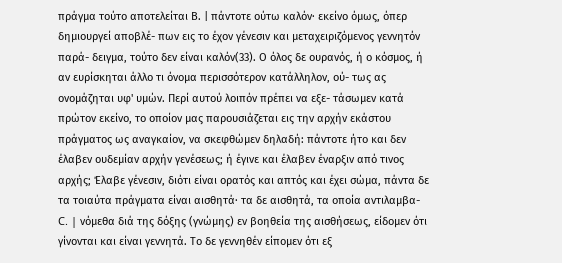πράγμα τούτο αποτελείται Β. | πάντοτε ούτω καλόν· εκείνο όμως, όπερ δημιουργεί αποβλέ- πων εις το έχον γένεσιν και μεταχειριζόμενος γεννητόν παρά- δειγμα, τούτο δεν είναι καλόν(33). Ο όλος δε ουρανός, ή ο κόσμος, ή αν ευρίσκηται άλλο τι όνομα περισσότερον κατάλληλον, ού- τως ας ονομάζηται υφ' υμών. Περί αυτού λοιπόν πρέπει να εξε- τάσωμεν κατά πρώτον εκείνο, το οποίον μας παρουσιάζεται εις την αρχήν εκάστου πράγματος ως αναγκαίον, να σκεφθώμεν δηλαδή: πάντοτε ήτο και δεν έλαβεν ουδεμίαν αρχήν γενέσεως; ή έγινε και έλαβεν έναρξιν από τινος αρχής; Έλαβε γένεσιν, διότι είναι ορατός και απτός και έχει σώμα, πάντα δε τα τοιαύτα πράγματα είναι αισθητά· τα δε αισθητά, τα οποία αντιλαμβα- C. | νόμεθα διά της δόξης (γνώμης) εν βοηθεία της αισθήσεως, είδομεν ότι γίνονται και είναι γεννητά. Το δε γεννηθέν είπομεν ότι εξ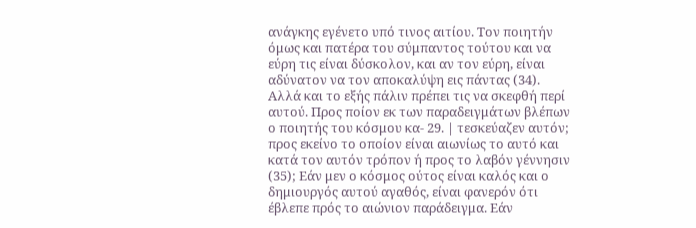ανάγκης εγένετο υπό τινος αιτίου. Τον ποιητήν όμως και πατέρα του σύμπαντος τούτου και να εύρη τις είναι δύσκολον, και αν τον εύρη, είναι αδύνατον να τον αποκαλύψη εις πάντας (34).
Αλλά και το εξής πάλιν πρέπει τις να σκεφθή περί αυτού. Προς ποίον εκ των παραδειγμάτων βλέπων ο ποιητής του κόσμου κα- 29. | τεσκεύαζεν αυτόν; προς εκείνο το οποίον είναι αιωνίως το αυτό και κατά τον αυτόν τρόπον ή προς το λαβόν γέννησιν (35); Εάν μεν ο κόσμος ούτος είναι καλός και ο δημιουργός αυτού αγαθός, είναι φανερόν ότι έβλεπε πρός το αιώνιον παράδειγμα. Εάν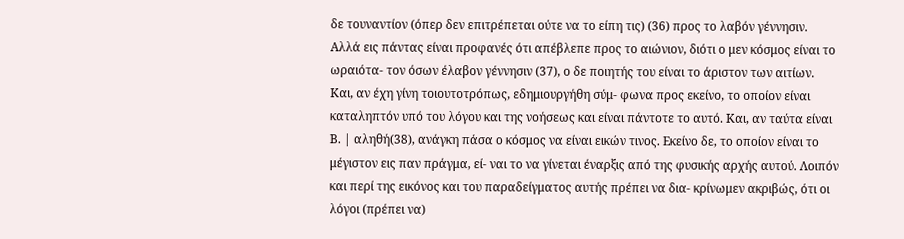δε τουναντίον (όπερ δεν επιτρέπεται ούτε να το είπη τις) (36) προς το λαβόν γέννησιν. Αλλά εις πάντας είναι προφανές ότι απέβλεπε προς το αιώνιον, διότι ο μεν κόσμος είναι το ωραιότα- τον όσων έλαβον γέννησιν (37), ο δε ποιητής του είναι το άριστον των αιτίων. Και, αν έχη γίνη τοιουτοτρόπως, εδημιουργήθη σύμ- φωνα προς εκείνο, το οποίον είναι καταληπτόν υπό του λόγου και της νοήσεως και είναι πάντοτε το αυτό. Και, αν ταύτα είναι Β. | αληθή(38), ανάγκη πάσα ο κόσμος να είναι εικών τινος. Εκείνο δε, το οποίον είναι το μέγιστον εις παν πράγμα, εί- ναι το να γίνεται έναρξις από της φυσικής αρχής αυτού. Λοιπόν και περί της εικόνος και του παραδείγματος αυτής πρέπει να δια- κρίνωμεν ακριβώς, ότι οι λόγοι (πρέπει να)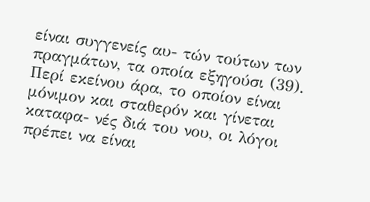είναι συγγενείς αυ- τών τούτων των πραγμάτων, τα οποία εξηγούσι (39). Περί εκείνου άρα, το οποίον είναι μόνιμον και σταθερόν και γίνεται καταφα- νές διά του νου, οι λόγοι πρέπει να είναι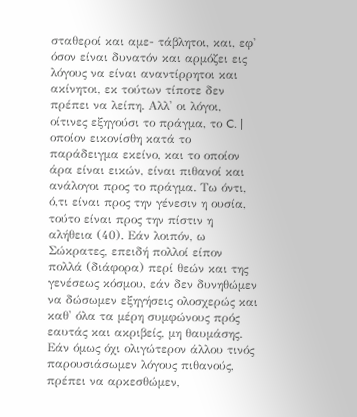σταθεροί και αμε- τάβλητοι, και, εφ' όσον είναι δυνατόν και αρμόζει εις λόγους να είναι αναντίρρητοι και ακίνητοι, εκ τούτων τίποτε δεν πρέπει να λείπη. Αλλ' οι λόγοι, οίτινες εξηγούσι το πράγμα, το C. | οποίον εικονίσθη κατά το παράδειγμα εκείνο, και το οποίον άρα είναι εικών, είναι πιθανοί και ανάλογοι προς το πράγμα. Τω όντι, ό,τι είναι προς την γένεσιν η ουσία, τούτο είναι προς την πίστιν η αλήθεια (40). Εάν λοιπόν, ω Σώκρατες, επειδή πολλοί είπον πολλά (διάφορα) περί θεών και της γενέσεως κόσμου, εάν δεν δυνηθώμεν να δώσωμεν εξηγήσεις ολοσχερώς και καθ' όλα τα μέρη συμφώνους πρός εαυτάς και ακριβείς, μη θαυμάσης. Εάν όμως όχι ολιγώτερον άλλου τινός παρουσιάσωμεν λόγους πιθανούς, πρέπει να αρκεσθώμεν,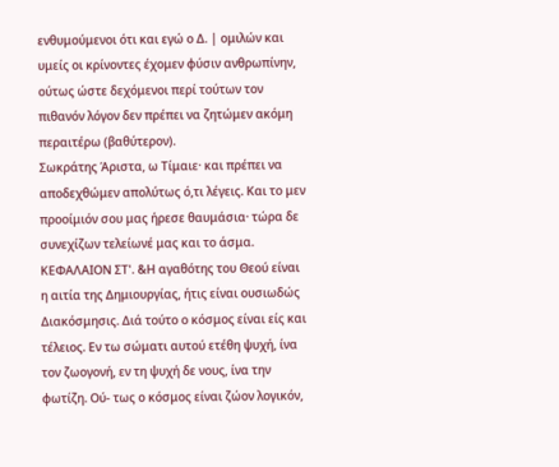ενθυμούμενοι ότι και εγώ ο Δ. | ομιλών και υμείς οι κρίνοντες έχομεν φύσιν ανθρωπίνην, ούτως ώστε δεχόμενοι περί τούτων τον πιθανόν λόγον δεν πρέπει να ζητώμεν ακόμη περαιτέρω (βαθύτερον).
Σωκράτης Άριστα, ω Τίμαιε· και πρέπει να αποδεχθώμεν απολύτως ό,τι λέγεις. Και το μεν προοίμιόν σου μας ήρεσε θαυμάσια· τώρα δε συνεχίζων τελείωνέ μας και το άσμα.
ΚΕΦΑΛΑΙΟΝ ΣΤ'. &Η αγαθότης του Θεού είναι η αιτία της Δημιουργίας, ήτις είναι ουσιωδώς Διακόσμησις. Διά τούτο ο κόσμος είναι είς και τέλειος. Εν τω σώματι αυτού ετέθη ψυχή, ίνα τον ζωογονή, εν τη ψυχή δε νους, ίνα την φωτίζη. Ού- τως ο κόσμος είναι ζώον λογικόν,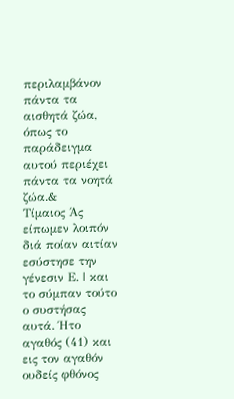περιλαμβάνον πάντα τα αισθητά ζώα, όπως το παράδειγμα αυτού περιέχει πάντα τα νοητά ζώα.&
Τίμαιος Άς είπωμεν λοιπόν διά ποίαν αιτίαν εσύστησε την γένεσιν Ε. | και το σύμπαν τούτο ο συστήσας αυτά. Ήτο αγαθός (41) και εις τον αγαθόν ουδείς φθόνος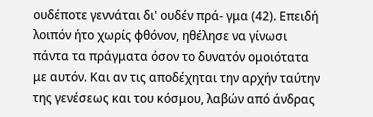ουδέποτε γεννάται δι' ουδέν πρά- γμα (42). Επειδή λοιπόν ήτο χωρίς φθόνον, ηθέλησε να γίνωσι πάντα τα πράγματα όσον το δυνατόν ομοιότατα με αυτόν. Και αν τις αποδέχηται την αρχήν ταύτην της γενέσεως και του κόσμου, λαβών από άνδρας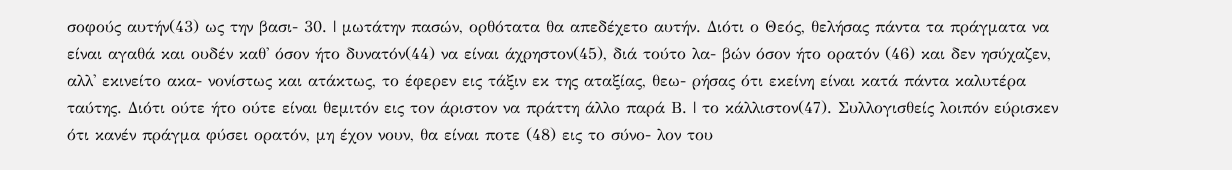σοφούς αυτήν(43) ως την βασι- 30. | μωτάτην πασών, ορθότατα θα απεδέχετο αυτήν. Διότι ο Θεός, θελήσας πάντα τα πράγματα να είναι αγαθά και ουδέν καθ' όσον ήτο δυνατόν(44) να είναι άχρηστον(45), διά τούτο λα- βών όσον ήτο ορατόν (46) και δεν ησύχαζεν, αλλ' εκινείτο ακα- νονίστως και ατάκτως, το έφερεν εις τάξιν εκ της αταξίας, θεω- ρήσας ότι εκείνη είναι κατά πάντα καλυτέρα ταύτης. Διότι ούτε ήτο ούτε είναι θεμιτόν εις τον άριστον να πράττη άλλο παρά Β. | το κάλλιστον(47). Συλλογισθείς λοιπόν εύρισκεν ότι κανέν πράγμα φύσει ορατόν, μη έχον νουν, θα είναι ποτε (48) εις το σύνο- λον του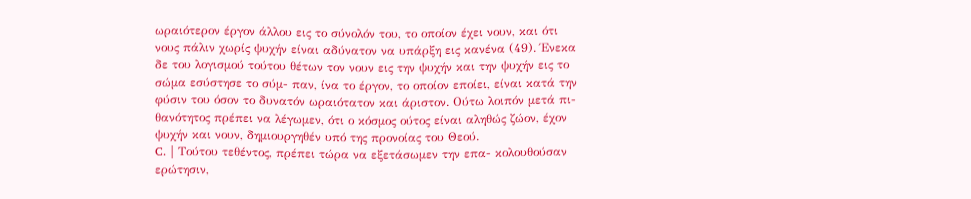ωραιότερον έργον άλλου εις το σύνολόν του, το οποίον έχει νουν, και ότι νους πάλιν χωρίς ψυχήν είναι αδύνατον να υπάρξη εις κανένα (49). Ένεκα δε του λογισμού τούτου θέτων τον νουν εις την ψυχήν και την ψυχήν εις το σώμα εσύστησε το σύμ- παν, ίνα το έργον, το οποίον εποίει, είναι κατά την φύσιν του όσον το δυνατόν ωραιότατον και άριστον. Ούτω λοιπόν μετά πι- θανότητος πρέπει να λέγωμεν, ότι ο κόσμος ούτος είναι αληθώς ζώον, έχον ψυχήν και νουν, δημιουργηθέν υπό της προνοίας του Θεού.
C. | Τούτου τεθέντος, πρέπει τώρα να εξετάσωμεν την επα- κολουθούσαν ερώτησιν,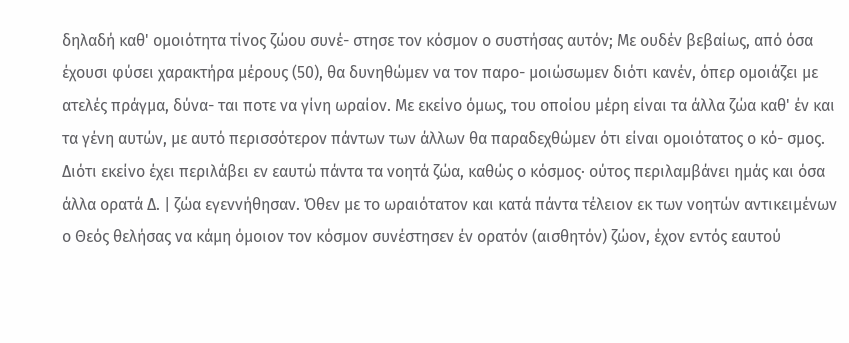δηλαδή καθ' ομοιότητα τίνος ζώου συνέ- στησε τον κόσμον ο συστήσας αυτόν; Με ουδέν βεβαίως, από όσα έχουσι φύσει χαρακτήρα μέρους (50), θα δυνηθώμεν να τον παρο- μοιώσωμεν διότι κανέν, όπερ ομοιάζει με ατελές πράγμα, δύνα- ται ποτε να γίνη ωραίον. Με εκείνο όμως, του οποίου μέρη είναι τα άλλα ζώα καθ' έν και τα γένη αυτών, με αυτό περισσότερον πάντων των άλλων θα παραδεχθώμεν ότι είναι ομοιότατος ο κό- σμος. Διότι εκείνο έχει περιλάβει εν εαυτώ πάντα τα νοητά ζώα, καθώς ο κόσμος· ούτος περιλαμβάνει ημάς και όσα άλλα ορατά Δ. | ζώα εγεννήθησαν. Όθεν με το ωραιότατον και κατά πάντα τέλειον εκ των νοητών αντικειμένων ο Θεός θελήσας να κάμη όμοιον τον κόσμον συνέστησεν έν ορατόν (αισθητόν) ζώον, έχον εντός εαυτού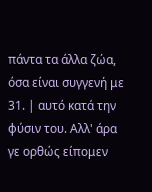πάντα τα άλλα ζώα, όσα είναι συγγενή με 31. | αυτό κατά την φύσιν του. Αλλ' άρα γε ορθώς είπομεν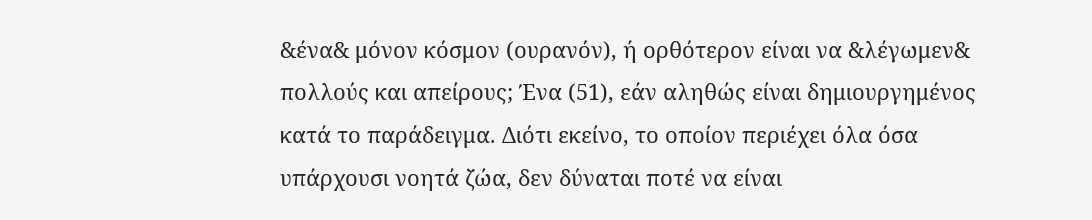&ένα& μόνον κόσμον (ουρανόν), ή ορθότερον είναι να &λέγωμεν& πολλούς και απείρους; Ένα (51), εάν αληθώς είναι δημιουργημένος κατά το παράδειγμα. Διότι εκείνο, το οποίον περιέχει όλα όσα υπάρχουσι νοητά ζώα, δεν δύναται ποτέ να είναι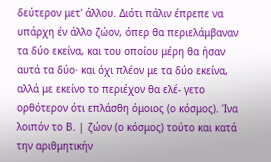δεύτερον μετ' άλλου. Διότι πάλιν έπρεπε να υπάρχη έν άλλο ζώον, όπερ θα περιελάμβαναν τα δύο εκείνα, και του οποίου μέρη θα ήσαν αυτά τα δύο· και όχι πλέον με τα δύο εκείνα, αλλά με εκείνο το περιέχον θα ελέ- γετο ορθότερον ότι επλάσθη όμοιος (ο κόσμος). Ίνα λοιπόν το Β. | ζώον (ο κόσμος) τούτο και κατά την αριθμητικήν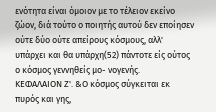ενότητα είναι όμοιον με το τέλειον εκείνο ζώον, διά τούτο ο ποιητής αυτού δεν εποίησεν ούτε δύο ούτε απείρους κόσμους, αλλ' υπάρχει και θα υπάρχη(52) πάντοτε είς ούτος ο κόσμος γεννηθείς μο- νογενής.
ΚΕΦΑΛΑΙΟΝ Ζ'. &Ο κόσμος σύγκειται εκ πυρός και γης,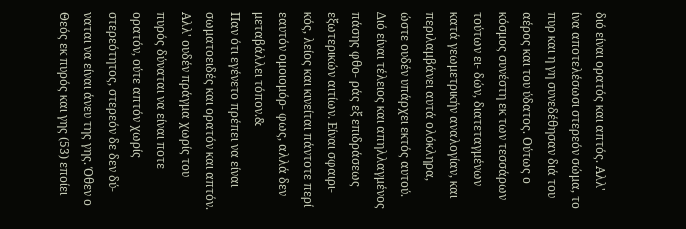διό είναι ορατός και απτός. Αλλ' ίνα αποτελέσωσι στερεόν σώμα, το πυρ και η γη συνεδέθησαν διά του αέρος και του ύδατος. Ούτως ο κόσμος συνέστη εκ των τεσσάρων τούτων ει- δών, διατεταγμένων κατά γεωμετρικήν αναλογίαν, και περιλαμβάνει αυτά ολόκληρα, ώστε ουδέν υπάρχει εκτός αυτού. Διό είναι τέλειος και απηλλαγμένος πάσης φθο- ράς εξ επιδράσεως εξωτερικών αιτίων. Είναι σφαιρι- κός, λείος και κινείται πάντοτε περί εαυτόν ομοιομόρ- φως, αλλά δεν μεταβάλλει τόπον.&
Παν ότι εγένετο πρέπει να είναι σωματοειδές και ορατόν και απτόν. Αλλ' ουδέν πράγμα χωρίς του πυρός δύναται να είναι ποτε ορατόν, ούτε απτόν χωρίς στερεότητος, στερεόν δε δεν δύ- ναται να είναι άνευ της γης. Όθεν ο Θεός εκ πυρός και γης (53) εποίει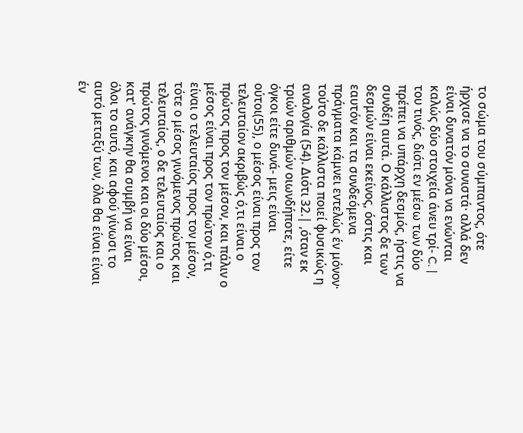το σώμα του σύμπαντος, ότε ήρχισε να το συνιστά· αλλά δεν είναι δυνατόν μόνα να ενώνται καλώς δύο στοιχεία άνευ τρί- C. | του τινός, διότι εν μέσω των δύο πρέπει να υπάρχη δεσμός, ήστις να συνδέη αυτά. Ο κάλλιστος δε των δεσμών είναι εκείνος, όστις και εαυτόν και τα συνδεόμενα πράγματα κάμνει εντελώς έν μόνον· τούτο δε κάλλιστα ποιεί φυσικώς η αναλογία (54). Διότι 32.| ,όταν εκ τριών αριθμών οιωνδήποτε, είτε όγκοι είτε δυνά- μεις είναι ούτοι(55), ο μέσος είναι προς τον τελευταίον ακριβώς ό,τι είναι ο πρώτος προς τον μέσον, και πάλιν ο μέσος είναι προς τον πρώτον ό,τι είναι ο τελευταίος προς τον μέσον, τότε ο μέσος γινόμενος πρώτος και τελευταίος, ο δε τελευταίος και ο πρώτος γινόμενοι και οι δύο μέσοι, κατ' ανάγκην θα συμβή να είναι όλοι το αυτό, και αφού γίνωσι το αυτό μεταξύ των, όλα θα είναι είναι έν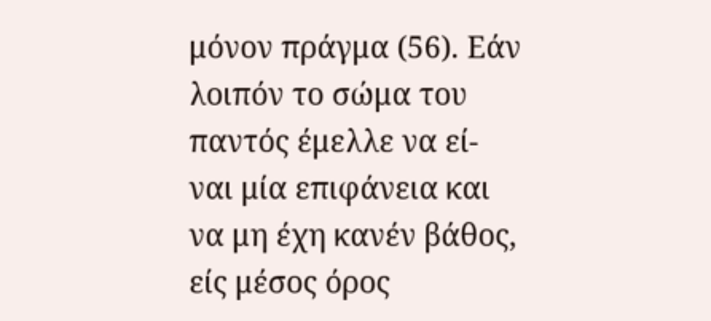μόνον πράγμα (56). Εάν λοιπόν το σώμα του παντός έμελλε να εί- ναι μία επιφάνεια και να μη έχη κανέν βάθος, είς μέσος όρος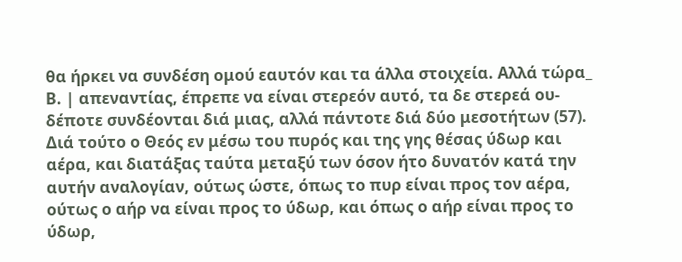θα ήρκει να συνδέση ομού εαυτόν και τα άλλα στοιχεία. Αλλά τώρα_ Β. | απεναντίας, έπρεπε να είναι στερεόν αυτό, τα δε στερεά ου- δέποτε συνδέονται διά μιας, αλλά πάντοτε διά δύο μεσοτήτων (57).
Διά τούτο ο Θεός εν μέσω του πυρός και της γης θέσας ύδωρ και αέρα, και διατάξας ταύτα μεταξύ των όσον ήτο δυνατόν κατά την αυτήν αναλογίαν, ούτως ώστε, όπως το πυρ είναι προς τον αέρα, ούτως ο αήρ να είναι προς το ύδωρ, και όπως ο αήρ είναι προς το ύδωρ,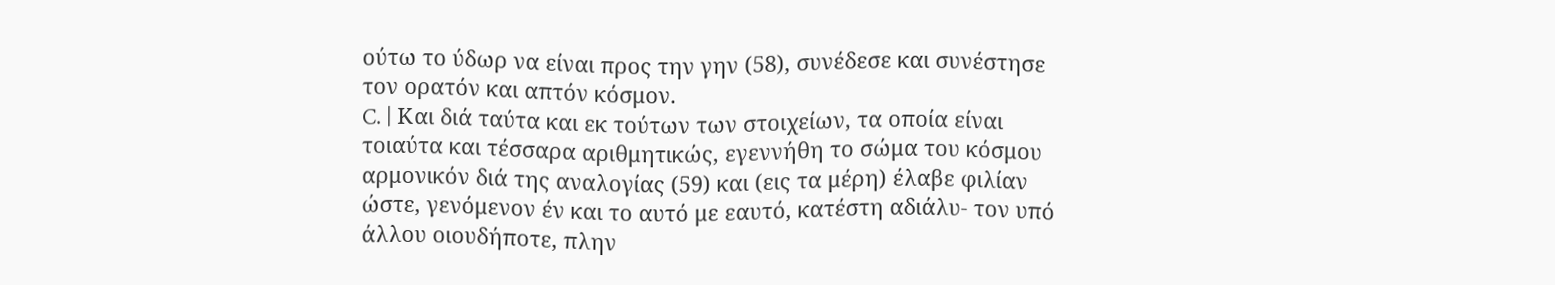ούτω το ύδωρ να είναι προς την γην (58), συνέδεσε και συνέστησε τον ορατόν και απτόν κόσμον.
C. | Και διά ταύτα και εκ τούτων των στοιχείων, τα οποία είναι τοιαύτα και τέσσαρα αριθμητικώς, εγεννήθη το σώμα του κόσμου αρμονικόν διά της αναλογίας (59) και (εις τα μέρη) έλαβε φιλίαν ώστε, γενόμενον έν και το αυτό με εαυτό, κατέστη αδιάλυ- τον υπό άλλου οιουδήποτε, πλην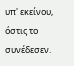υπ' εκείνου, όστις το συνέδεσεν.